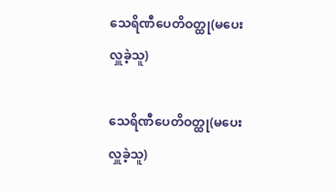သေရိဏီပေတိဝတ္ထု(မပေးလှူခဲ့သူ)

သေရိဏီပေတိဝတ္ထု(မပေးလှူခဲ့သူ)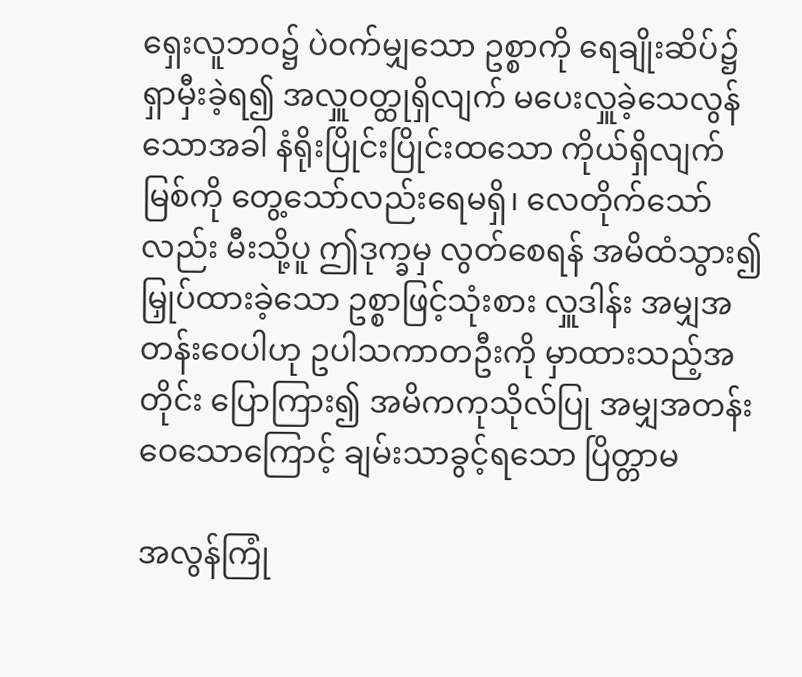ရှေးလူဘဝ၌ ပဲဝက်မျှသော ဥစ္စာကို ရေချိုးဆိပ်၌ ရှာမှီးခဲ့ရ၍ အလှူဝတ္ထုရှိလျက် မပေးလှူခဲ့သေလွန်သောအခါ နံရိုးပြိုင်းပြိုင်းထသော ကိုယ်ရှိလျက် မြစ်ကို တွေ့သော်လည်းရေမရှိ၊ လေတိုက်သော်လည်း မီးသို့ပူ ဤဒုက္ခမှ လွတ်စေရန် အမိထံသွား၍ မြှုပ်ထားခဲ့သော ဥစ္စာဖြင့်သုံးစား လှူဒါန်း အမျှအတန်းဝေပါဟု ဥပါသကာတဦးကို မှာထားသည့်အတိုင်း ပြောကြား၍ အမိကကုသိုလ်ပြု အမျှအတန်းဝေသောကြောင့် ချမ်းသာခွင့်ရသော ပြိတ္တာမ

အလွန်ကြုံ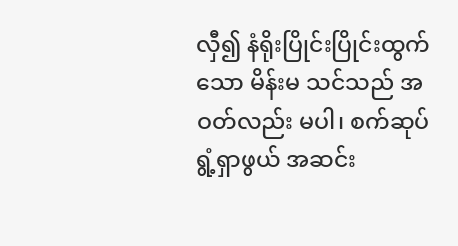လှီ၍ နံရိုးပြိုင်းပြိုင်းထွက်သော မိန်းမ သင်သည် အဝတ်လည်း မပါ၊ စက်ဆုပ် ရွံ့ရှာဖွယ် အဆင်း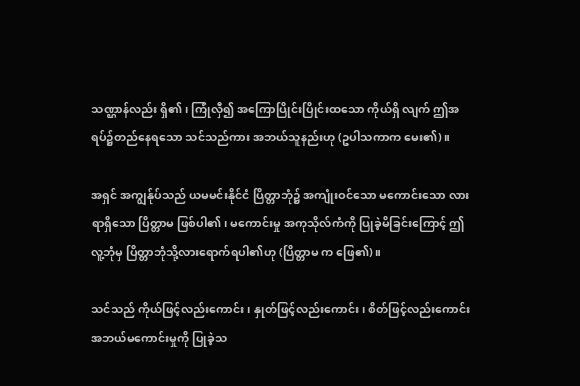သဏ္ဌာန်လည်း ရှိ၏၊ ကြုံလှီ၍ အကြောပြိုင်းပြိုင်းထသော ကိုယ်ရှိ လျက် ဤအရပ်၌တည်နေရသော သင်သည်ကား အဘယ်သူနည်းဟု (ဥပါသကာက မေး၏)။

အရှင် အကျွန်ုပ်သည် ယမမင်းနိုင်ငံ ပြိတ္တာဘုံ၌ အကျုံးဝင်သော မကောင်းသော လားရာရှိသော ပြိတ္တာမ ဖြစ်ပါ၏၊ မကောင်းမှု အကုသိုလ်ကံကို ပြုခဲ့မိခြင်းကြောင့် ဤလူ့ဘုံမှ ပြိတ္တာဘုံသို့လားရောက်ရပါ၏ဟု (ပြိတ္တာမ က ဖြေ၏)။

သင်သည် ကိုယ်ဖြင့်လည်းကောင်း၊ နှုတ်ဖြင့်လည်းကောင်း၊ စိတ်ဖြင့်လည်းကောင်း အဘယ်မကောင်းမှုကို ပြုခဲ့သ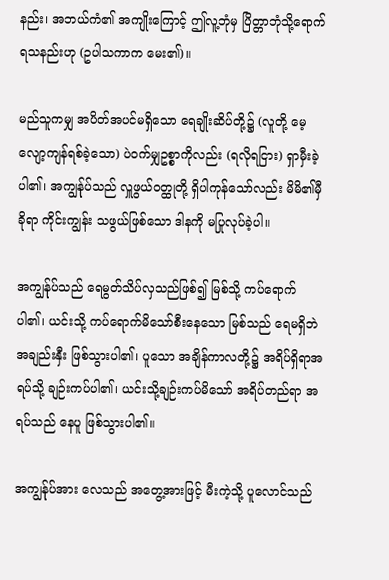နည်း၊ အဘယ်ကံ၏ အကျိုးကြောင့် ဤလူ့ဘုံမှ ပြိတ္တာဘုံသို့ရောက်ရသနည်းဟု (ဥပါသကာက မေး၏)။

မည်သူကမျှ အပိတ်အပင်မရှိသော ရေချိုးဆိပ်တို့၌ (လူတို့ မေ့လျော့ကျန်ရစ်ခဲ့သော) ပဲဝက်မျှဥစ္စာကိုလည်း (ရလိုရငြား) ရှာမှီးခဲ့ပါ၏၊ အကျွန်ုပ်သည် လှူဖွယ်ဝတ္ထုတို့ ရှိပါကုန်သော်လည်း မိမိ၏မှီခိုရာ ကိုင်းကျွန်း သဖွယ်ဖြစ်သော ဒါနကို မပြုလုပ်ခဲ့ပါ။

အကျွန်ုပ်သည် ရေမွတ်သိပ်လှသည်ဖြစ်၍ မြစ်သို့ ကပ်ရောက်ပါ၏၊ ယင်းသို့ ကပ်ရောက်မိသော်စီးနေသော မြစ်သည် ရေမရှိဘဲ အချည်းနှီး ဖြစ်သွားပါ၏၊ ပူသော အချိန်ကာလတို့၌ အရိပ်ရှိရာအရပ်သို့ ချဉ်းကပ်ပါ၏၊ ယင်းသို့ချဉ်းကပ်မိသော် အရိပ်တည်ရာ အရပ်သည် နေပူ ဖြစ်သွားပါ၏။

အကျွန်ုပ်အား လေသည် အတွေ့အားဖြင့် မီးကဲ့သို့ ပူလောင်သည်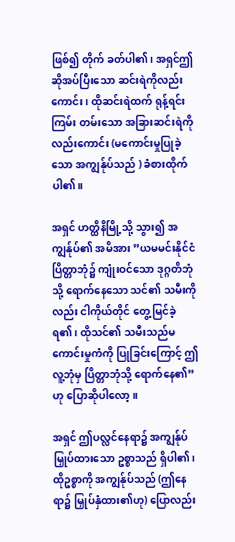ဖြစ်၍ တိုက် ခတ်ပါ၏၊ အရှင်ဤဆိုအပ်ပြီးသော ဆင်းရဲကိုလည်းကောင်း၊ ထိုဆင်းရဲထက် ရုန့်ရင်း ကြမ်း တမ်းသော အခြားဆင်းရဲကိုလည်းကောင်း (မကောင်းမှုပြုခဲ့သော အကျွန်ုပ်သည် ) ခံစားထိုက် ပါ၏။

အရှင် ဟတ္ထိနိမြို့သို့ သွား၍ အကျွန်ုပ်၏ အမိအား ”ယမမင်းနိုင်ငံ ပြိတ္တာဘုံ၌ ကျုံးဝင်သော ဒုဂ္ဂတိဘုံသို့ ရောက်နေသော သင်၏ သမီးကိုလည်း ငါကိုယ်တိုင် တွေ့မြင်ခဲ့ရ၏၊ ထိုသင်၏ သမီးသည်မကောင်းမှုကံကို ပြုခြင်းကြောင့် ဤလူ့ဘုံမှ ပြိတ္တာဘုံသို့ ရောက်နေ၏”ဟု ပြောဆိုပါလော့။

အရှင် ဤပလ္လင်နေရာ၌ အကျွန်ုပ်မြှုပ်ထားသော ဥစ္စာသည် ရှိပါ၏၊ ထိုဥစ္စာကို အကျွန်ုပ်သည် (ဤနေရာ၌ မြှုပ်နှံထား၏ဟု) ပြောလည်း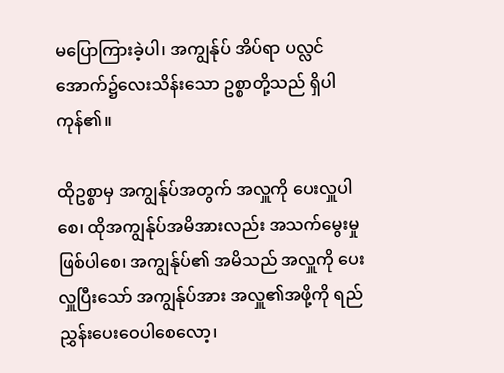မပြောကြားခဲ့ပါ၊ အကျွန်ုပ် အိပ်ရာ ပလ္လင်အောက်၌လေးသိန်းသော ဥစ္စာတို့သည် ရှိပါကုန်၏။

ထိုဥစ္စာမှ အကျွန်ုပ်အတွက် အလှူကို ပေးလှူပါစေ၊ ထိုအကျွန်ုပ်အမိအားလည်း အသက်မွေးမှုဖြစ်ပါစေ၊ အကျွန်ုပ်၏ အမိသည် အလှူကို ပေးလှူပြီးသော် အကျွန်ုပ်အား အလှူ၏အဖို့ကို ရည်ညွှန်းပေးဝေပါစေလော့၊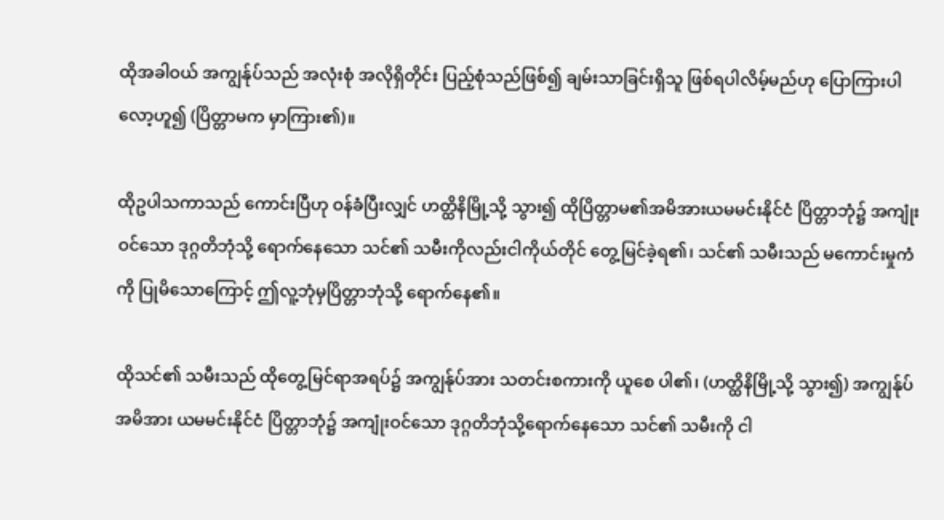ထိုအခါဝယ် အကျွန်ုပ်သည် အလုံးစုံ အလိုရှိတိုင်း ပြည့်စုံသည်ဖြစ်၍ ချမ်းသာခြင်းရှိသူ ဖြစ်ရပါလိမ့်မည်ဟု ပြောကြားပါလော့ဟူ၍ (ပြိတ္တာမက မှာကြား၏)။

ထိုဥပါသကာသည် ကောင်းပြီဟု ဝန်ခံပြီးလျှင် ဟတ္ထိနိမြို့သို့ သွား၍ ထိုပြိတ္တာမ၏အမိအားယမမင်းနိုင်ငံ ပြိတ္တာဘုံ၌ အကျုံးဝင်သော ဒုဂ္ဂတိဘုံသို့ ရောက်နေသော သင်၏ သမီးကိုလည်းငါကိုယ်တိုင် တွေ့မြင်ခဲ့ရ၏၊ သင်၏ သမီးသည် မကောင်းမှုကံကို ပြုမိသောကြောင့် ဤလူ့ဘုံမှပြိတ္တာဘုံသို့ ရောက်နေ၏။

ထိုသင်၏ သမီးသည် ထိုတွေ့မြင်ရာအရပ်၌ အကျွန်ုပ်အား သတင်းစကားကို ယူစေ ပါ၏၊ (ဟတ္ထိနိမြို့သို့ သွား၍) အကျွန်ုပ်အမိအား ယမမင်းနိုင်ငံ ပြိတ္တာဘုံ၌ အကျုံးဝင်သော ဒုဂ္ဂတိဘုံသို့ရောက်နေသော သင်၏ သမီးကို ငါ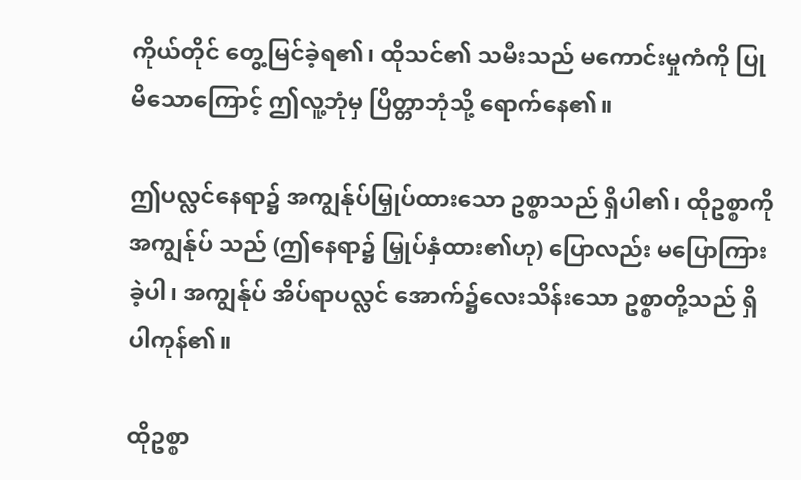ကိုယ်တိုင် တွေ့မြင်ခဲ့ရ၏၊ ထိုသင်၏ သမီးသည် မကောင်းမှုကံကို ပြုမိသောကြောင့် ဤလူ့ဘုံမှ ပြိတ္တာဘုံသို့ ရောက်နေ၏။

ဤပလ္လင်နေရာ၌ အကျွန်ုပ်မြှုပ်ထားသော ဥစ္စာသည် ရှိပါ၏၊ ထိုဥစ္စာကို အကျွန်ုပ် သည် (ဤနေရာ၌ မြှုပ်နှံထား၏ဟု) ပြောလည်း မပြောကြားခဲ့ပါ၊ အကျွန်ုပ် အိပ်ရာပလ္လင် အောက်၌လေးသိန်းသော ဥစ္စာတို့သည် ရှိပါကုန်၏။

ထိုဥစ္စာ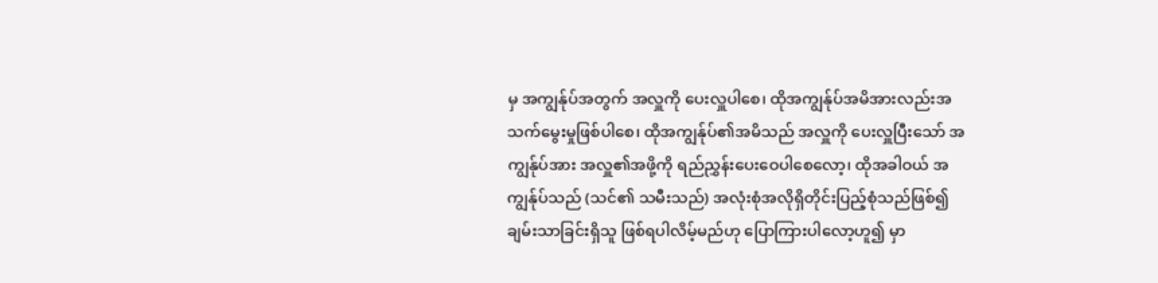မှ အကျွန်ုပ်အတွက် အလှူကို ပေးလှူပါစေ၊ ထိုအကျွန်ုပ်အမိအားလည်းအသက်မွေးမှုဖြစ်ပါစေ၊ ထိုအကျွန်ုပ်၏အမိသည် အလှူကို ပေးလှူပြီးသော် အကျွန်ုပ်အား အလှူ၏အဖို့ကို ရည်ညွှန်းပေးဝေပါစေလော့၊ ထိုအခါဝယ် အကျွန်ုပ်သည် (သင်၏ သမီးသည်) အလုံးစုံအလိုရှိတိုင်းပြည့်စုံသည်ဖြစ်၍ ချမ်းသာခြင်းရှိသူ ဖြစ်ရပါလိမ့်မည်ဟု ပြောကြားပါလော့ဟူ၍ မှာ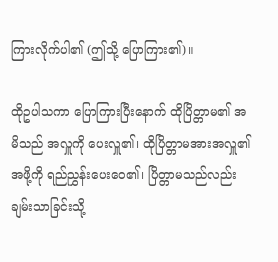ကြားလိုက်ပါ၏ (ဤသို့ ပြောကြား၏)။

ထိုဥပါသကာ ပြောကြားပြီးနောက် ထိုပြိတ္တာမ၏ အမိသည် အလှူကို ပေးလှူ၏၊ ထိုပြိတ္တာမအားအလှူ၏အဖို့ကို ရည်ညွှန်းပေးဝေ၏၊ ပြိတ္တာမသည်လည်း ချမ်းသာခြင်းသို့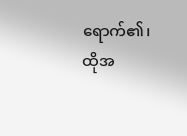ရောက်၏၊ ထိုအ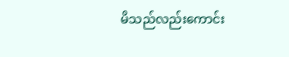မိသည်လည်းကောင်း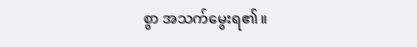စွာ အသက်မွေးရ၏။